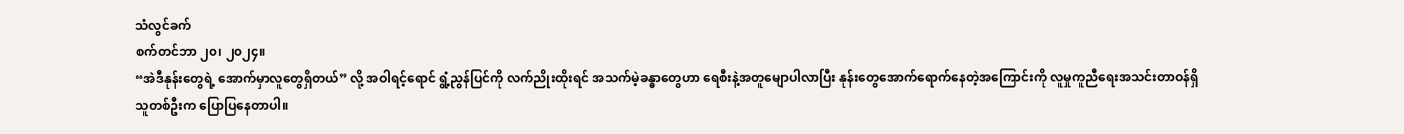သံလွင်ခက်
စက်တင်ဘာ ၂၀၊ ၂၀၂၄။
“အဲဒီနုန်းတွေရဲ့ အောက်မှာလူတွေရှိတယ်” လို့ အဝါရင့်ရောင် ရွံ့ညွန်ပြင်ကို လက်ညိုးထိုးရင် အသက်မဲ့ခန္ဓာတွေဟာ ရေစီးနဲ့အတူမျောပါလာပြီး နုန်းတွေအောက်ရောက်နေတဲ့အကြောင်းကို လူမှုကူညီရေးအသင်းတာဝန်ရှိသူတစ်ဦးက ပြောပြနေတာပါ။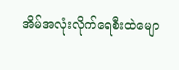အိမ်အလုံးလိုက်ရေစီးထဲမျော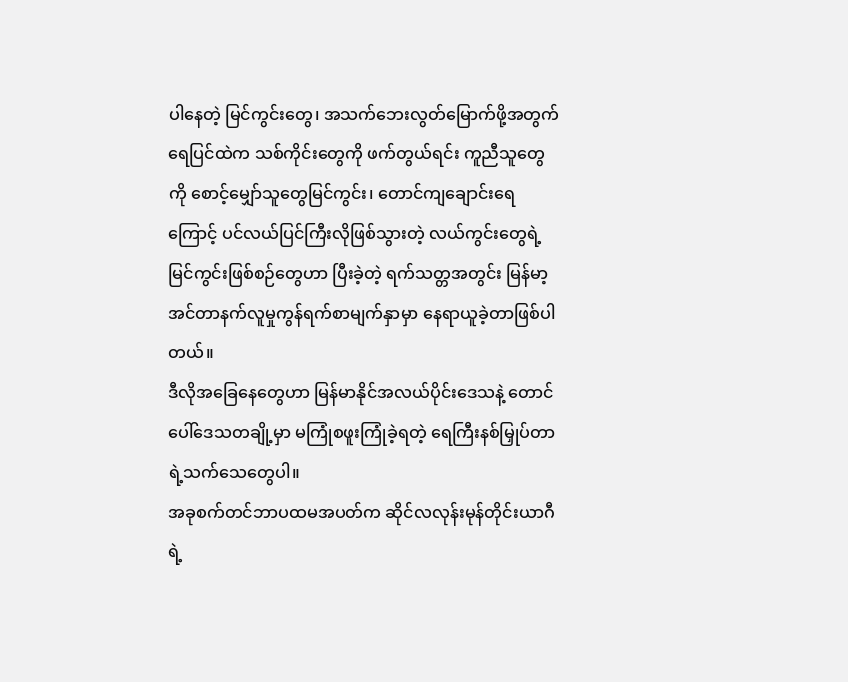ပါနေတဲ့ မြင်ကွင်းတွေ၊ အသက်ဘေးလွတ်မြောက်ဖို့အတွက် ရေပြင်ထဲက သစ်ကိုင်းတွေကို ဖက်တွယ်ရင်း ကူညီသူတွေကို စောင့်မျှော်သူတွေမြင်ကွင်း၊ တောင်ကျချောင်းရေကြောင့် ပင်လယ်ပြင်ကြီးလိုဖြစ်သွားတဲ့ လယ်ကွင်းတွေရဲ့မြင်ကွင်းဖြစ်စဉ်တွေဟာ ပြီးခဲ့တဲ့ ရက်သတ္တအတွင်း မြန်မာ့အင်တာနက်လူမှုကွန်ရက်စာမျက်နှာမှာ နေရာယူခဲ့တာဖြစ်ပါတယ်။
ဒီလိုအခြေနေတွေဟာ မြန်မာနိုင်အလယ်ပိုင်းဒေသနဲ့ တောင်ပေါ်ဒေသတချို့မှာ မကြုံစဖူးကြုံခဲ့ရတဲ့ ရေကြီးနစ်မြှုပ်တာရဲ့သက်သေတွေပါ။
အခုစက်တင်ဘာပထမအပတ်က ဆိုင်လလုန်းမုန်တိုင်းယာဂီရဲ့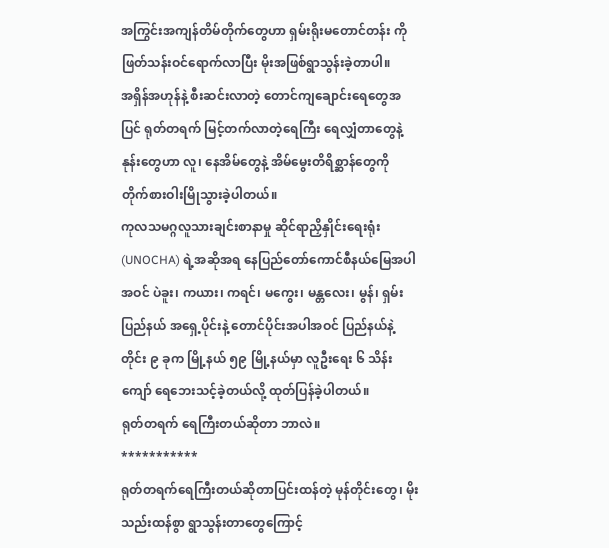အကြွင်းအကျန်တိမ်တိုက်တွေဟာ ရှမ်းရိုးမတောင်တန်း ကို ဖြတ်သန်းဝင်ရောက်လာပြီး မိုးအဖြစ်ရွာသွန်းခဲ့တာပါ။
အရှိန်အဟုန်နဲ့ စီးဆင်းလာတဲ့ တောင်ကျချောင်းရေတွေအပြင် ရုတ်တရက် မြင့်တက်လာတဲ့ရေကြီး ရေလျှံတာတွေနဲ့ နုန်းတွေဟာ လူ၊ နေအိမ်တွေနဲ့ အိမ်မွေးတိရိစ္ဆာန်တွေကို တိုက်စားဝါးမြိုသွားခဲ့ပါတယ်။
ကုလသမဂ္ဂလူသားချင်းစာနာမှု ဆိုင်ရာညှိနှိုင်းရေးရုံး (UNOCHA) ရဲ့အဆိုအရ နေပြည်တော်ကောင်စီနယ်မြေအပါ အဝင် ပဲခူး၊ ကယား၊ ကရင်၊ မကွေး၊ မန္တလေး၊ မွန်၊ ရှမ်းပြည်နယ် အရှေ့ပိုင်းနဲ့ တောင်ပိုင်းအပါအဝင် ပြည်နယ်နဲ့တိုင်း ၉ ခုက မြို့နယ် ၅၉ မြို့နယ်မှာ လူဦးရေး ၆ သိန်းကျော် ရေဘေးသင့်ခဲ့တယ်လို့ ထုတ်ပြန်ခဲ့ပါတယ်။
ရုတ်တရက် ရေကြီးတယ်ဆိုတာ ဘာလဲ။
***********
ရုတ်တရက်ရေကြီးတယ်ဆိုတာပြင်းထန်တဲ့ မုန်တိုင်းတွေ၊ မိုးသည်းထန်စွာ ရွာသွန်းတာတွေကြောင့်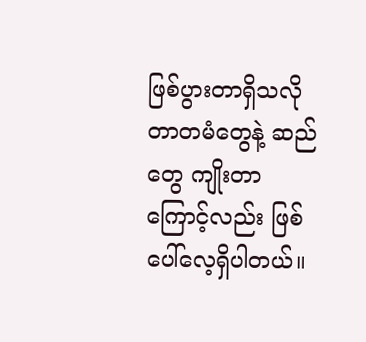ဖြစ်ပွားတာရှိသလို တာတမံတွေနဲ့ ဆည်တွေ ကျိုးတာကြောင့်လည်း ဖြစ်ပေါ်လေ့ရှိပါတယ်။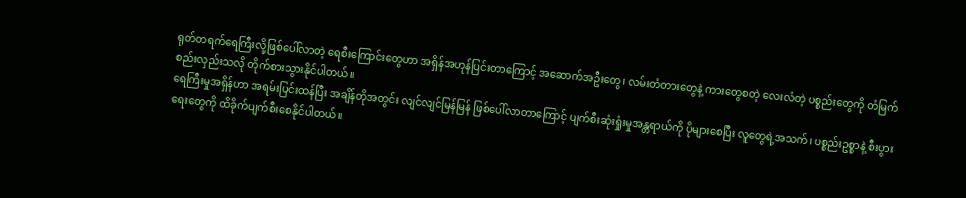ရုတ်တရက်ရေကြီးလို့ဖြစ်ပေါ်လာတဲ့ ရေစီးကြောင်းတွေဟာ အရှိန်အဟုန်ပြင်းတာကြောင့် အဆောက်အဦးတွေ၊ လမ်းတံတားတွေနဲ့ ကားတွေစတဲ့ လေးလံတဲ့ ပစ္စည်းတွေကို တံမြက်စည်းလှည်းသလို တိုက်စားသွားနိုင်ပါတယ်။
ရေကြီးမှုအရှိန်ဟာ အရမ်းပြင်းထန်ပြီး အချိန်တိုအတွင်း လျင်လျင်မြန်မြန် ဖြစ်ပေါ်လာတာကြောင့် ပျက်စီးဆုံးရှုံးမှုအန္တရာယ်ကို ပိုများစေပြီး လူတွေရဲ့အသက်၊ ပစ္စည်းဥစ္စာနဲ့ စီးပွားရေးတွေကို ထိခိုက်ပျက်စီးစေနိုင်ပါတယ်။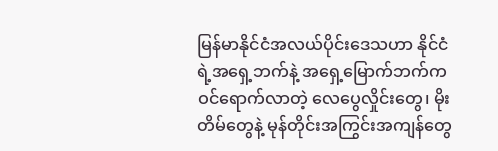မြန်မာနိုင်ငံအလယ်ပိုင်းဒေသဟာ နိုင်ငံရဲ့အရှေ့ဘက်နဲ့ အရှေ့မြောက်ဘက်က ဝင်ရောက်လာတဲ့ လေပွေလှိုင်းတွေ၊ မိုးတိမ်တွေနဲ့ မုန်တိုင်းအကြွင်းအကျန်တွေ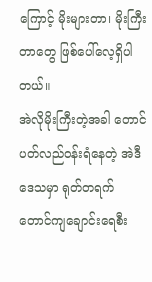ကြောင့် မိုးများတာ၊ မိုးကြီးတာတွေ ဖြစ်ပေါ်လေ့ရှိပါတယ်။
အဲလိုမိုးကြီးတဲ့အခါ တောင်ပတ်လည်ဝန်းရံနေတဲ့ အဲဒီဒေသမှာ ရုတ်တရက် တောင်ကျချောင်းရေစီး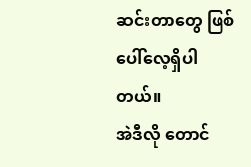ဆင်းတာတွေ ဖြစ်ပေါ်လေ့ရှိပါတယ်။
အဲဒီလို တောင်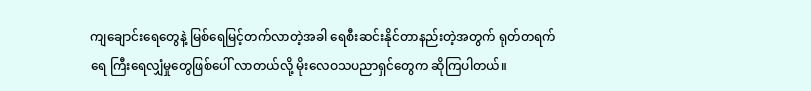ကျချောင်းရေတွေနဲ့ မြစ်ရေမြင့်တက်လာတဲ့အခါ ရေစီးဆင်းနိုင်တာနည်းတဲ့အတွက် ရုတ်တရက်ရေ ကြီးရေလျှံမှုတွေဖြစ်ပေါ် လာတယ်လို့ မိုးလေဝသပညာရှင်တွေက ဆိုကြပါတယ်။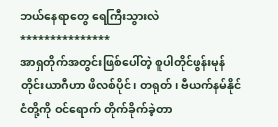ဘယ်နေရာတွေ ရေကြီးသွားလဲ
***************
အာရှတိုက်အတွင်းဖြစ်ပေါ်တဲ့ စူပါတိုင်ဖွန်းမုန်တိုင်းယာဂီဟာ ဖိလစ်ပိုင်၊ တရုတ်၊ ဗီယက်နမ်နိုင်ငံတို့ကို ဝင်ရောက် တိုက်ခိုက်ခဲ့တာ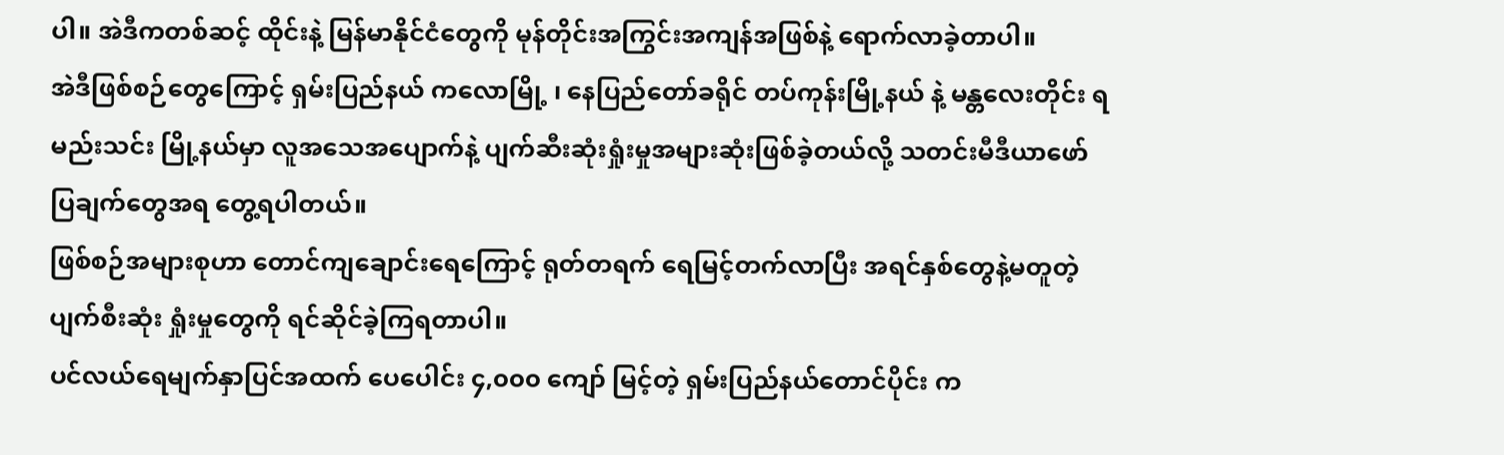ပါ။ အဲဒီကတစ်ဆင့် ထိုင်းနဲ့ မြန်မာနိုင်ငံတွေကို မုန်တိုင်းအကြွင်းအကျန်အဖြစ်နဲ့ ရောက်လာခဲ့တာပါ။
အဲဒီဖြစ်စဉ်တွေကြောင့် ရှမ်းပြည်နယ် ကလောမြို့ ၊ နေပြည်တော်ခရိုင် တပ်ကုန်းမြို့နယ် နဲ့ မန္တလေးတိုင်း ရမည်းသင်း မြို့နယ်မှာ လူအသေအပျောက်နဲ့ ပျက်ဆီးဆုံးရှုံးမှုအများဆုံးဖြစ်ခဲ့တယ်လို့ သတင်းမီဒီယာဖော်ပြချက်တွေအရ တွေ့ရပါတယ်။
ဖြစ်စဉ်အများစုဟာ တောင်ကျချောင်းရေကြောင့် ရုတ်တရက် ရေမြင့်တက်လာပြီး အရင်နှစ်တွေနဲ့မတူတဲ့ ပျက်စီးဆုံး ရှုံးမှုတွေကို ရင်ဆိုင်ခဲ့ကြရတာပါ။
ပင်လယ်ရေမျက်နှာပြင်အထက် ပေပေါင်း ၄,၀၀၀ ကျော် မြင့်တဲ့ ရှမ်းပြည်နယ်တောင်ပိုင်း က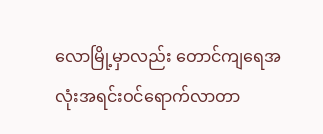လောမြို့မှာလည်း တောင်ကျရေအလုံးအရင်းဝင်ရောက်လာတာ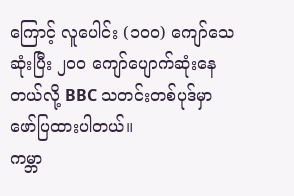ကြောင့် လူပေါင်း (၁၀၀) ကျော်သေဆုံးပြီး ၂၀၀ ကျော်ပျောက်ဆုံးနေ တယ်လို့ BBC သတင်းတစ်ပုဒ်မှာ ဖော်ပြထားပါတယ်။
ကမ္ဘာ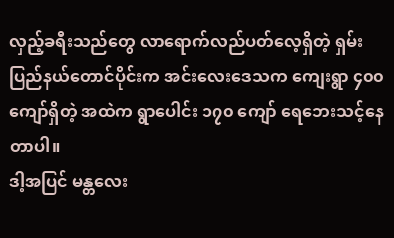လှည့်ခရီးသည်တွေ လာရောက်လည်ပတ်လေ့ရှိတဲ့ ရှမ်းပြည်နယ်တောင်ပိုင်းက အင်းလေးဒေသက ကျေးရွာ ၄၀၀ ကျော်ရှိတဲ့ အထဲက ရွာပေါင်း ၁၇၀ ကျော် ရေဘေးသင့်နေတာပါ။
ဒါ့အပြင် မန္တလေး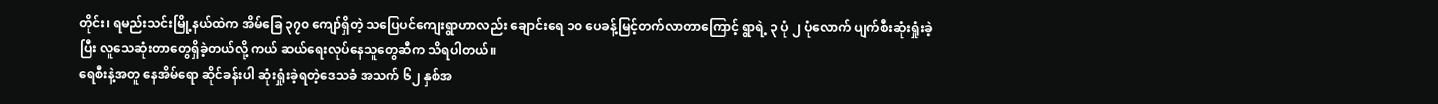တိုင်း၊ ရမည်းသင်းမြို့နယ်ထဲက အိမ်ခြေ ၃၇၀ ကျော်ရှိတဲ့ သပြေပင်ကျေးရွာဟာလည်း ချောင်းရေ ၁၀ ပေခန့်မြင့်တက်လာတာကြောင့် ရွာရဲ့ ၃ ပုံ ၂ ပုံလောက် ပျက်စီးဆုံးရှုံးခဲ့ပြီး လူသေဆုံးတာတွေရှိခဲ့တယ်လို့ ကယ် ဆယ်ရေးလုပ်နေသူတွေဆီက သိရပါတယ်။
ရေစီးနဲ့အတူ နေအိမ်ရော ဆိုင်ခန်းပါ ဆုံးရှုံးခဲ့ရတဲ့ဒေသခံ အသက် ၆၂ နှစ်အ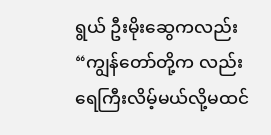ရွယ် ဦးမိုးဆွေကလည်း “ကျွန်တော်တို့က လည်း ရေကြီးလိမ့်မယ်လို့မထင်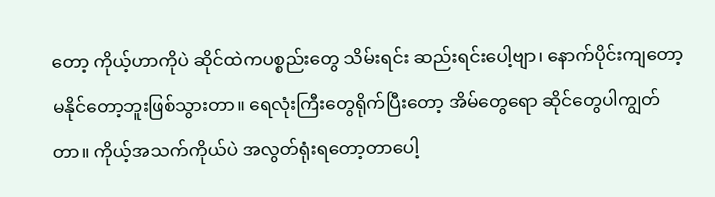တော့ ကိုယ့်ဟာကိုပဲ ဆိုင်ထဲကပစ္စည်းတွေ သိမ်းရင်း ဆည်းရင်းပေါ့ဗျာ၊ နောက်ပိုင်းကျတော့မနိုင်တော့ဘူးဖြစ်သွားတာ။ ရေလုံးကြီးတွေရိုက်ပြီးတော့ အိမ်တွေရော ဆိုင်တွေပါကျွတ်တာ။ ကိုယ့်အသက်ကိုယ်ပဲ အလွတ်ရုံးရတော့တာပေါ့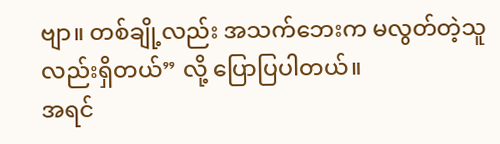ဗျာ။ တစ်ချို့လည်း အသက်ဘေးက မလွတ်တဲ့သူလည်းရှိတယ်” လို့ ပြောပြပါတယ်။
အရင်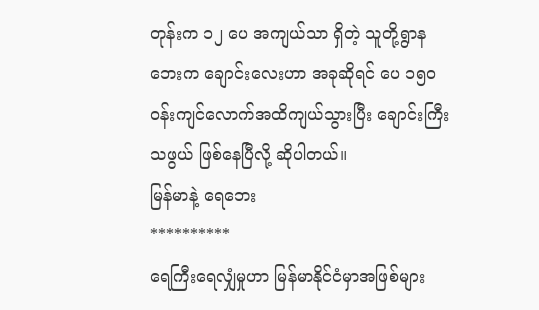တုန်းက ၁၂ ပေ အကျယ်သာ ရှိတဲ့ သူတို့ရွာနဘေးက ချောင်းလေးဟာ အခုဆိုရင် ပေ ၁၅၀ ဝန်းကျင်လောက်အထိကျယ်သွားပြီး ချောင်းကြီးသဖွယ် ဖြစ်နေပြီလို့ ဆိုပါတယ်။
မြန်မာနဲ့ ရေဘေး
**********
ရေကြီးရေလျှံမှုဟာ မြန်မာနိုင်ငံမှာအဖြစ်များ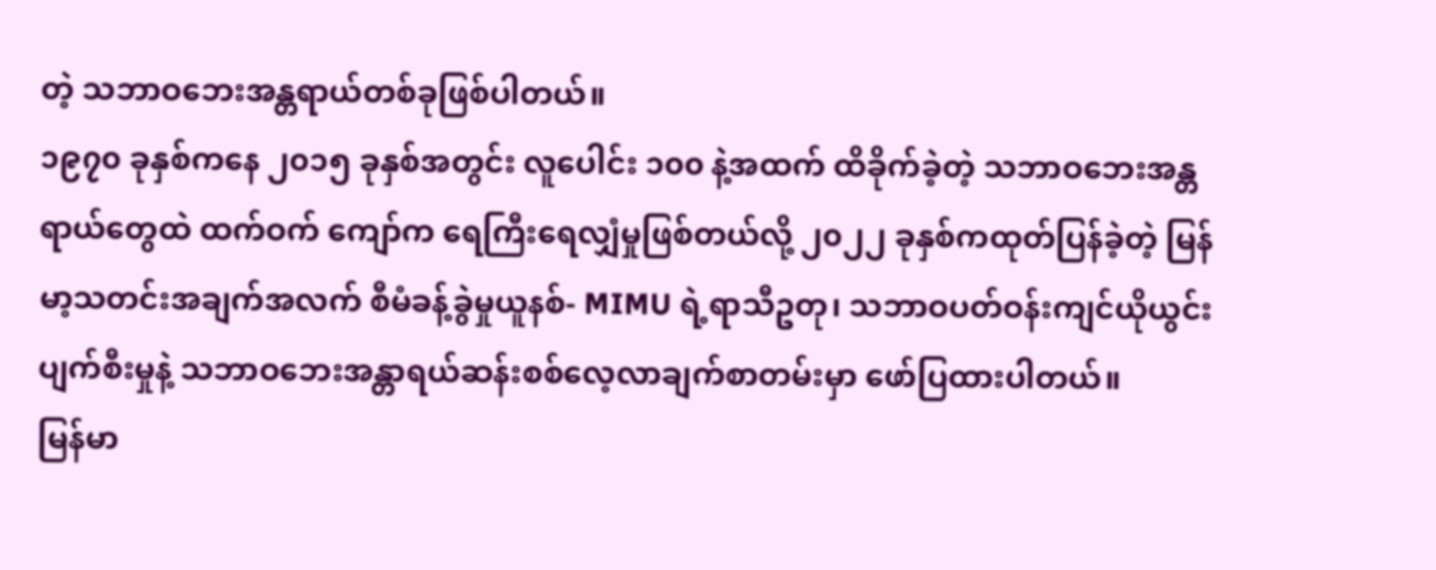တဲ့ သဘာဝဘေးအန္တရာယ်တစ်ခုဖြစ်ပါတယ်။
၁၉၇၀ ခုနှစ်ကနေ ၂၀၁၅ ခုနှစ်အတွင်း လူပေါင်း ၁၀၀ နဲ့အထက် ထိခိုက်ခဲ့တဲ့ သဘာဝဘေးအန္တရာယ်တွေထဲ ထက်ဝက် ကျော်က ရေကြီးရေလျှံမှုဖြစ်တယ်လို့ ၂၀၂၂ ခုနှစ်ကထုတ်ပြန်ခဲ့တဲ့ မြန်မာ့သတင်းအချက်အလက် စီမံခန့်ခွဲမှုယူနစ်- MIMU ရဲ့ရာသီဥတု၊ သဘာဝပတ်ဝန်းကျင်ယိုယွင်းပျက်စီးမှုနဲ့ သဘာဝဘေးအန္တာရယ်ဆန်းစစ်လေ့လာချက်စာတမ်းမှာ ဖော်ပြထားပါတယ်။
မြန်မာ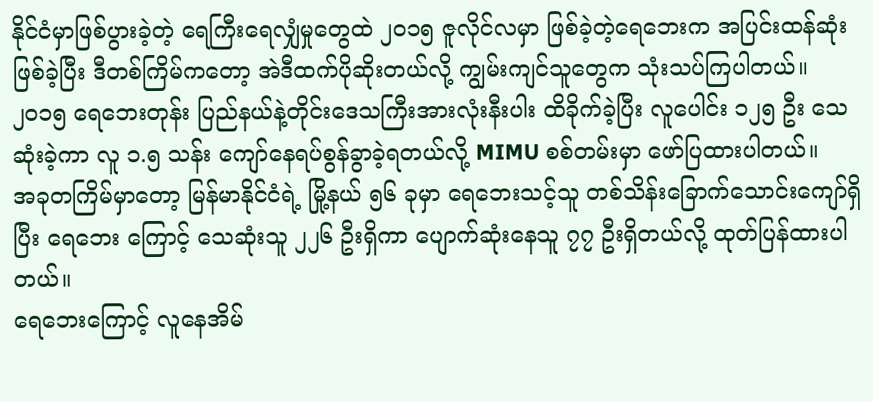နိုင်ငံမှာဖြစ်ပွားခဲ့တဲ့ ရေကြီးရေလျှံမှုတွေထဲ ၂၀၁၅ ဇူလိုင်လမှာ ဖြစ်ခဲ့တဲ့ရေဘေးက အပြင်းထန်ဆုံးဖြစ်ခဲ့ပြီး ဒီတစ်ကြိမ်ကတော့ အဲဒီထက်ပိုဆိုးတယ်လို့ ကျွမ်းကျင်သူတွေက သုံးသပ်ကြပါတယ်။
၂၀၁၅ ရေဘေးတုန်း ပြည်နယ်နဲ့တိုင်းဒေသကြီးအားလုံးနီးပါး ထိခိုက်ခဲ့ပြီး လူပေါင်း ၁၂၅ ဦး သေဆုံးခဲ့ကာ လူ ၁.၅ သန်း ကျော်နေရပ်စွန်ခွာခဲ့ရတယ်လို့ MIMU စစ်တမ်းမှာ ဖော်ပြထားပါတယ်။
အခုတကြိမ်မှာတော့ မြန်မာနိုင်ငံရဲ့ မြို့နယ် ၅၆ ခုမှာ ရေဘေးသင့်သူ တစ်သိန်းခြောက်သောင်းကျော်ရှိပြီး ရေဘေး ကြောင့် သေဆုံးသူ ၂၂၆ ဦးရှိကာ ပျောက်ဆုံးနေသူ ၇၇ ဦးရှိတယ်လို့ ထုတ်ပြန်ထားပါတယ်။
ရေဘေးကြောင့် လူနေအိမ်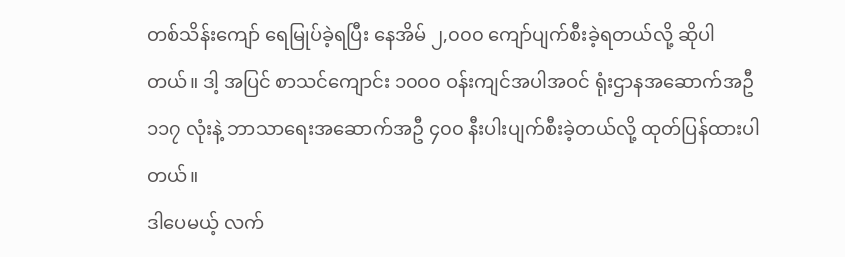တစ်သိန်းကျော် ရေမြုပ်ခဲ့ရပြီး နေအိမ် ၂,၀၀၀ ကျော်ပျက်စီးခဲ့ရတယ်လို့ ဆိုပါတယ်။ ဒါ့ အပြင် စာသင်ကျောင်း ၁၀၀၀ ဝန်းကျင်အပါအဝင် ရုံးဌာနအဆောက်အဦ ၁၁၇ လုံးနဲ့ ဘာသာရေးအဆောက်အဦ ၄၀၀ နီးပါးပျက်စီးခဲ့တယ်လို့ ထုတ်ပြန်ထားပါတယ်။
ဒါပေမယ့် လက်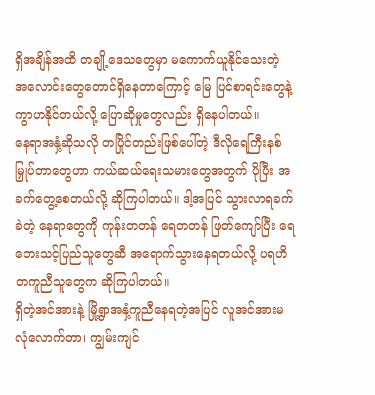ရှိအချိန်အထိ တချို့ဒေသတွေမှာ မကောက်ယူနိုင်သေးတဲ့ အလောင်းတွေတောင်ရှိနေတာကြောင့် မြေ ပြင်စာရင်းတွေနဲ့ ကွာဟနိုင်တယ်လို့ ပြောဆိုမှုတွေလည်း ရှိနေပါတယ်။
နေရာအနှံ့ဆိုသလို တပြိုင်တည်းဖြစ်ပေါ်တဲ့ ဒီလိုရေကြီးနစ်မြှုပ်တာတွေဟာ ကယ်ဆယ်ရေးသမားတွေအတွက် ပိုပြီး အခက်တွေ့စေတယ်လို့ ဆိုကြပါတယ်။ ဒါ့အပြင် သွားလာရခက်ခဲတဲ့ နေရာတွေကို ကုန်းတတန် ရေတတန် ဖြတ်ကျော်ပြီး ရေဘေးသင့်ပြည်သူတွေဆီ အရောက်သွားနေရတယ်လို့ ပရဟိတကူညီသူတွေက ဆိုကြပါတယ်။
ရှိတဲ့အင်အားနဲ့ မြို့ရွာအနှံ့ကူညီနေရတဲ့အပြင် လူအင်အားမလုံလောက်တာ၊ ကျွမ်းကျင်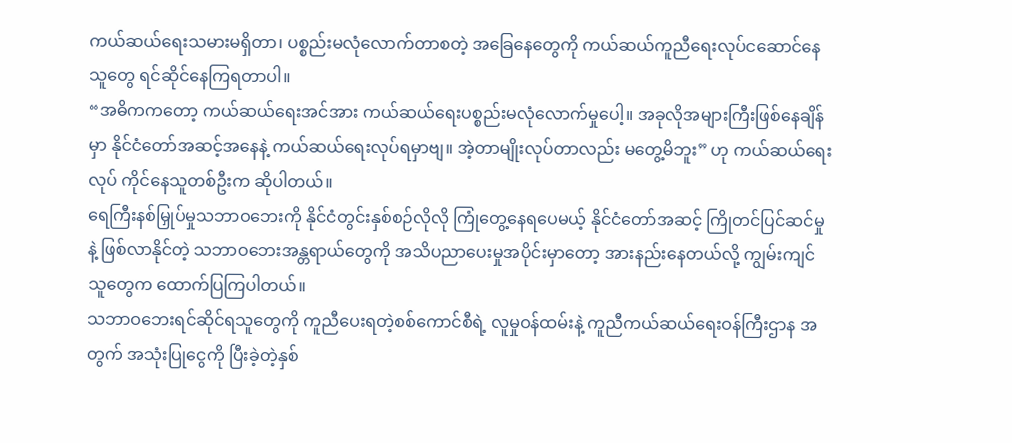ကယ်ဆယ်ရေးသမားမရှိတာ၊ ပစ္စည်းမလုံလောက်တာစတဲ့ အခြေနေတွေကို ကယ်ဆယ်ကူညီရေးလုပ်ငဆောင်နေသူတွေ ရင်ဆိုင်နေကြရတာပါ။
“အဓိကကတော့ ကယ်ဆယ်ရေးအင်အား ကယ်ဆယ်ရေးပစ္စည်းမလုံလောက်မှုပေါ့။ အခုလိုအများကြီးဖြစ်နေချိန်မှာ နိုင်ငံတော်အဆင့်အနေနဲ့ ကယ်ဆယ်ရေးလုပ်ရမှာဗျ။ အဲ့တာမျိုးလုပ်တာလည်း မတွေ့မိဘူး” ဟု ကယ်ဆယ်ရေးလုပ် ကိုင်နေသူတစ်ဦးက ဆိုပါတယ်။
ရေကြီးနစ်မြှုပ်မှုသဘာဝဘေးကို နိုင်ငံတွင်းနှစ်စဉ်လိုလို ကြုံတွေ့နေရပေမယ့် နိုင်ငံတော်အဆင့် ကြိုတင်ပြင်ဆင်မှုနဲ့ ဖြစ်လာနိုင်တဲ့ သဘာဝဘေးအန္တရာယ်တွေကို အသိပညာပေးမှုအပိုင်းမှာတော့ အားနည်းနေတယ်လို့ ကျွမ်းကျင်သူတွေက ထောက်ပြကြပါတယ်။
သဘာဝဘေးရင်ဆိုင်ရသူတွေကို ကူညီပေးရတဲ့စစ်ကောင်စီရဲ့ လူမှုဝန်ထမ်းနဲ့ ကူညီကယ်ဆယ်ရေးဝန်ကြီးဌာန အတွက် အသုံးပြုငွေကို ပြီးခဲ့တဲ့နှစ်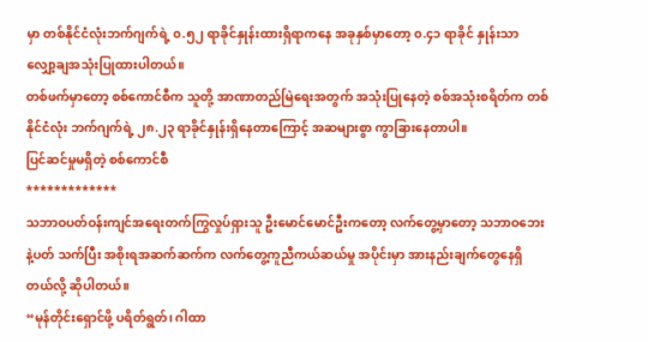မှာ တစ်နိုင်ငံလုံးဘက်ဂျက်ရဲ့ ၀.၅၂ ရာခိုင်နှုန်းထားရှိရာကနေ အခုနှစ်မှာတော့ ၀.၄၁ ရာခိုင် နှုန်းသာ လျှော့ချအသုံးပြုထားပါတယ်။
တစ်ဖက်မှာတော့ စစ်ကောင်စီက သူတို့ အာဏာတည်မြဲရေးအတွက် အသုံးပြုနေတဲ့ စစ်အသုံးစရိတ်က တစ်နိုင်ငံလုံး ဘက်ဂျက်ရဲ့ ၂၈.၂၃ ရာခိုင်နှုန်းရှိနေတာကြောင့် အဆများစွာ ကွာခြားနေတာပါ။
ပြင်ဆင်မှုမရှိတဲ့ စစ်ကောင်စီ
*************
သဘာဝပတ်ဝန်းကျင်အရေးတက်ကြွလှုပ်ရှားသူ ဦးမောင်မောင်ဦးကတော့ လက်တွေ့မှာတော့ သဘာဝဘေးနဲ့ပတ် သက်ပြီး အစိုးရအဆက်ဆက်က လက်တွေ့ကူညီကယ်ဆယ်မှု အပိုင်းမှာ အားနည်းချက်တွေနေရှိတယ်လို့ ဆိုပါတယ်။
“မုန်တိုင်းရှောင်ဖို့ ပရိတ်ရွတ်၊ ဂါထာ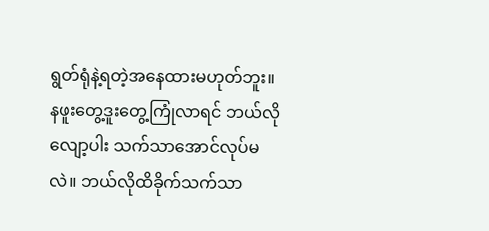ရွတ်ရုံနဲ့ရတဲ့အနေထားမဟုတ်ဘူး။ နဖူးတွေ့ဒူးတွေ့ကြုံလာရင် ဘယ်လိုလျော့ပါး သက်သာအောင်လုပ်မလဲ။ ဘယ်လိုထိခိုက်သက်သာ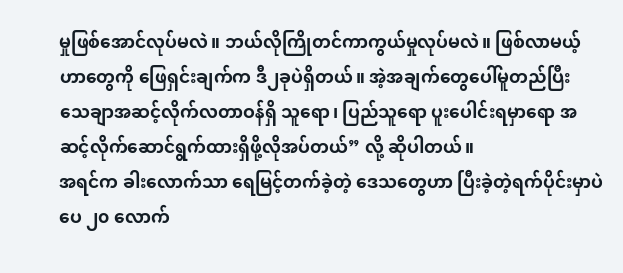မှုဖြစ်အောင်လုပ်မလဲ။ ဘယ်လိုကြိုတင်ကာကွယ်မှုလုပ်မလဲ။ ဖြစ်လာမယ့်ဟာတွေကို ဖြေရှင်းချက်က ဒီ၂ခုပဲရှိတယ်။ အဲ့အချက်တွေပေါ်မူတည်ပြီး သေချာအဆင့်လိုက်လတာဝန်ရှိ သူရော၊ ပြည်သူရော ပူးပေါင်းရမှာရော အဆင့်လိုက်ဆောင်ရွက်ထားရှိဖို့လိုအပ်တယ်” လို့ ဆိုပါတယ်။
အရင်က ခါးလောက်သာ ရေမြင့်တက်ခဲ့တဲ့ ဒေသတွေဟာ ပြီးခဲ့တဲ့ရက်ပိုင်းမှာပဲ ပေ ၂၀ လောက်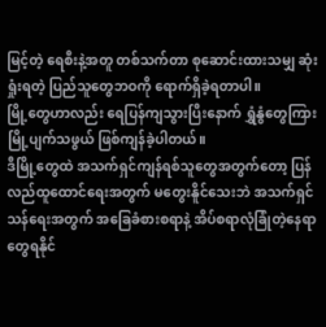မြင့်တဲ့ ရေစီးနဲ့အတူ တစ်သက်တာ စုဆောင်းထားသမျှ ဆုံးရှုံးရတဲ့ ပြည်သူတွေဘဝကို ရောက်ရှိခဲ့ရတာပါ။
မြို့တွေဟာလည်း ရေပြန်ကျသွားပြီးနောက် ရွှံနွံတွေကြား မြို့ပျက်သဖွယ် ဖြစ်ကျန်ခဲ့ပါတယ်။
ဒီမြို့တွေထဲ အသက်ရှင်ကျန်ရစ်သူတွေအတွက်တော့ ပြန်လည်ထူထောင်ရေးအတွက် မတွေးနိူင်သေးဘဲ အသက်ရှင် သန်ရေးအတွက် အခြေခံစားစရာနဲ့ အိပ်စရာလုံခြုံတဲ့နေရာတွေရနိုင်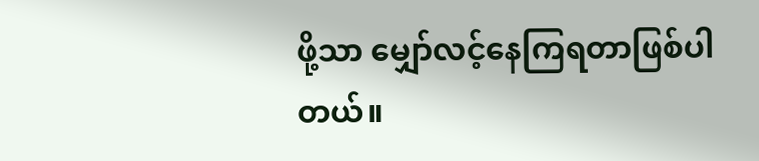ဖို့သာ မျှော်လင့်နေကြရတာဖြစ်ပါတယ်။